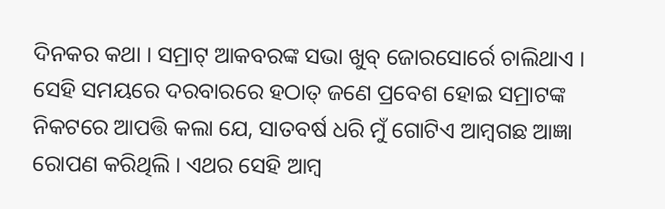ଦିନକର କଥା । ସମ୍ରାଟ୍ ଆକବରଙ୍କ ସଭା ଖୁବ୍ ଜୋରସୋର୍ରେ ଚାଲିଥାଏ । ସେହି ସମୟରେ ଦରବାରରେ ହଠାତ୍ ଜଣେ ପ୍ରବେଶ ହୋଇ ସମ୍ରାଟଙ୍କ ନିକଟରେ ଆପତ୍ତି କଲା ଯେ, ସାତବର୍ଷ ଧରି ମୁଁ ଗୋଟିଏ ଆମ୍ବଗଛ ଆଜ୍ଞା ରୋପଣ କରିଥିଲି । ଏଥର ସେହି ଆମ୍ବ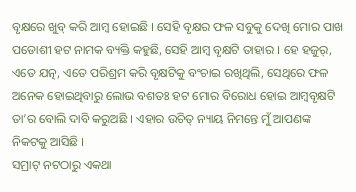ବୃକ୍ଷରେ ଖୁବ୍ କରି ଆମ୍ବ ହୋଇଛି । ସେହି ବୃକ୍ଷର ଫଳ ସବୁକୁ ଦେଖି ମୋର ପାଖ ପଡୋଶୀ ହଟ ନାମକ ବ୍ୟକ୍ତି କହୁଛି, ସେହି ଆମ୍ବ ବୃକ୍ଷଟି ତାହାର । ହେ ହଜୁର୍, ଏତେ ଯତ୍ନ, ଏତେ ପରିଶ୍ରମ କରି ବୃକ୍ଷଟିକୁ ବଂଚାଇ ରଖିଥିଲି, ସେଥିରେ ଫଳ ଅନେକ ହୋଇଥିବାରୁ ଲୋଭ ବଶତଃ ହଟ ମୋର ବିରୋଧ ହୋଇ ଆମ୍ବବୃକ୍ଷଟି ତା’ର ବୋଲି ଦାବି କରୁଅଛି । ଏହାର ଉଚିତ୍ ନ୍ୟାୟ ନିମନ୍ତେ ମୁଁ ଆପଣଙ୍କ ନିକଟକୁ ଆସିଛି ।
ସମ୍ରାଟ୍ ନଟଠାରୁ ଏକଥା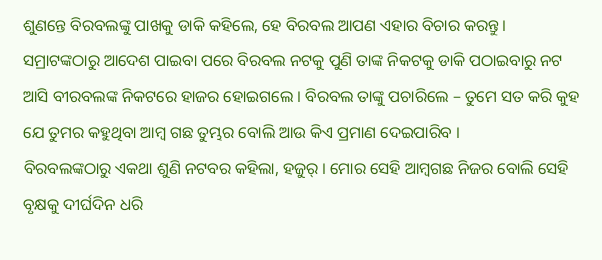ଶୁଣନ୍ତେ ବିରବଲଙ୍କୁ ପାଖକୁ ଡାକି କହିଲେ, ହେ ବିରବଲ ଆପଣ ଏହାର ବିଚାର କରନ୍ତୁ ।
ସମ୍ରାଟଙ୍କଠାରୁ ଆଦେଶ ପାଇବା ପରେ ବିରବଲ ନଟକୁ ପୁଣି ତାଙ୍କ ନିକଟକୁ ଡାକି ପଠାଇବାରୁ ନଟ ଆସି ବୀରବଲଙ୍କ ନିକଟରେ ହାଜର ହୋଇଗଲେ । ବିରବଲ ତାଙ୍କୁ ପଚାରିଲେ – ତୁମେ ସତ କରି କୁହ ଯେ ତୁମର କହୁଥିବା ଆମ୍ବ ଗଛ ତୁମ୍ଭର ବୋଲି ଆଉ କିଏ ପ୍ରମାଣ ଦେଇପାରିବ ।
ବିରବଲଙ୍କଠାରୁ ଏକଥା ଶୁଣି ନଟବର କହିଲା, ହଜୁର୍ । ମୋର ସେହି ଆମ୍ବଗଛ ନିଜର ବୋଲି ସେହି ବୃକ୍ଷକୁ ଦୀର୍ଘଦିନ ଧରି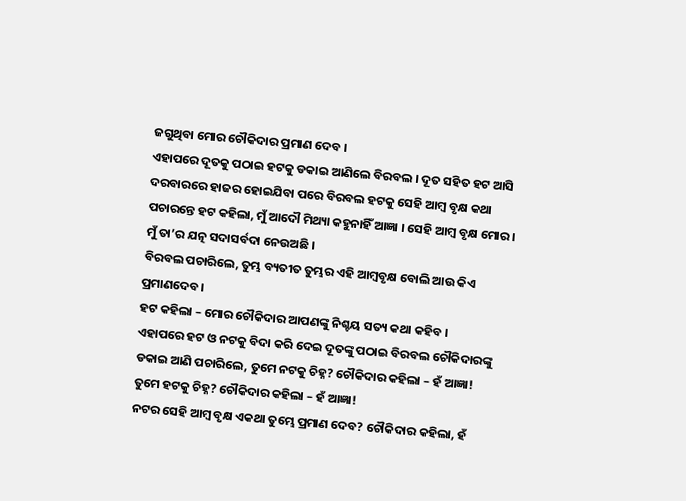ଜଗୁଥିବା ମୋର ଚୌକିଦାର ପ୍ରମାଣ ଦେବ ।
ଏହାପରେ ଦୂତକୁ ପଠାଇ ହଟକୁ ଡକାଇ ଆଣିଲେ ବିରବଲ । ଦୂତ ସହିତ ହଟ ଆସି ଦରବାରରେ ହାଜର ହୋଇଯିବା ପରେ ବିରବଲ ହଟକୁ ସେହି ଆମ୍ବ ବୃକ୍ଷ କଥା ପଚାରନ୍ତେ ହଟ କହିଲା, ମୁଁ ଆଦୌ ମିଥ୍ୟା କହୁନାହିଁ ଆଜ୍ଞା । ସେହି ଆମ୍ବ ବୃକ୍ଷ ମୋର । ମୁଁ ତା’ର ଯତ୍ନ ସଦାସର୍ବଦା ନେଉଅଛି ।
ବିରବଲ ପଚାରିଲେ, ତୁମ୍ଭ ବ୍ୟତୀତ ତୁମ୍ଭର ଏହି ଆମ୍ବବୃକ୍ଷ ବୋଲି ଆଉ କିଏ ପ୍ରମାଣଦେବ ।
ହଟ କହିଲା – ମୋର ଚୌକିଦାର ଆପଣଙ୍କୁ ନିଶ୍ଚୟ ସତ୍ୟ କଥା କହିବ ।
ଏହାପରେ ହଟ ଓ ନଟକୁ ବିଦା କରି ଦେଇ ଦୂତଙ୍କୁ ପଠାଇ ବିରବଲ ଚୌକିଦାରଙ୍କୁ ଡକାଇ ଆଣି ପଚାରିଲେ, ତୁମେ ନଟକୁ ଚିହ୍ନ? ଚୌକିଦାର କହିଲା – ହଁ ଆଜ୍ଞା!
ତୁମେ ହଟକୁ ଚିହ୍ନ? ଚୌକିଦାର କହିଲା – ହଁ ଆଜ୍ଞା!
ନଟର ସେହି ଆମ୍ବ ବୃକ୍ଷ ଏକଥା ତୁମ୍ଭେ ପ୍ରମାଣ ଦେବ? ଚୌକିଦାର କହିଲା, ହଁ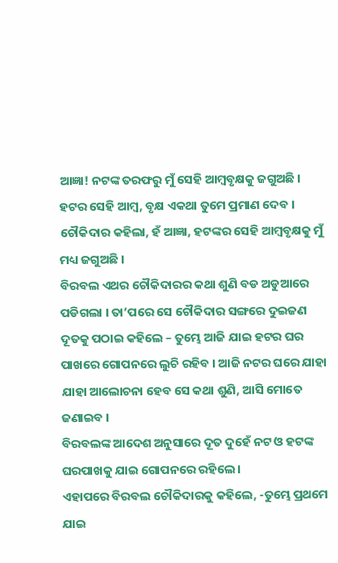ଆଜ୍ଞା! ନଟଙ୍କ ତରଫରୁ ମୁଁ ସେହି ଆମ୍ବବୃକ୍ଷକୁ ଜଗୁଅଛି ।
ହଟର ସେହି ଆମ୍ବ, ବୃକ୍ଷ ଏକଥା ତୁମେ ପ୍ରମାଣ ଦେବ ।
ଚୌକିଦାର କହିଲା, ହଁ ଆଜ୍ଞା, ହଟଙ୍କର ସେହି ଆମ୍ବବୃକ୍ଷକୁ ମୁଁ ମଧ୍ୟ ଜଗୁଅଛି ।
ବିରବଲ ଏଥର ଚୌକିଦାରର କଥା ଶୁଣି ବଡ ଅଡୁଆରେ ପଡିଗଲା । ତା’ପରେ ସେ ଚୌକିଦାର ସଙ୍ଗରେ ଦୁଇଜଣ ଦୂତକୁ ପଠାଇ କହିଲେ – ତୁମ୍ଭେ ଆଜି ଯାଇ ହଟର ଘର ପାଖରେ ଗୋପନରେ ଲୁଚି ରହିବ । ଆଜି ନଟର ଘରେ ଯାହା ଯାହା ଆଲୋଚନା ହେବ ସେ କଥା ଶୁଣି, ଆସି ମୋତେ ଜଣାଇବ ।
ବିରବଲଙ୍କ ଆଦେଶ ଅନୁସାରେ ଦୂତ ଦୁହେଁ ନଟ ଓ ହଟଙ୍କ ଘରପାଖକୁ ଯାଇ ଗୋପନରେ ରହିଲେ ।
ଏହାପରେ ବିରବଲ ଚୌକିଦାରକୁ କହିଲେ, -ତୁମ୍ଭେ ପ୍ରଥମେ ଯାଇ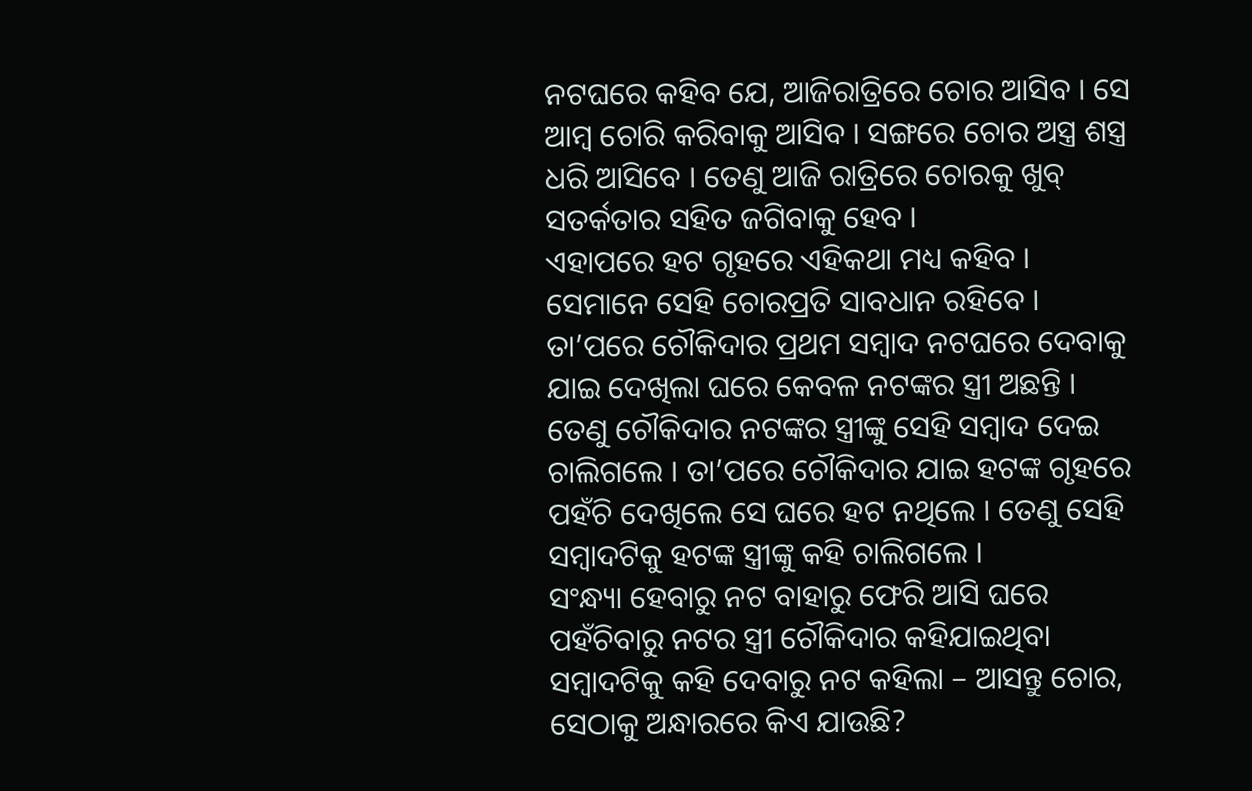ନଟଘରେ କହିବ ଯେ, ଆଜିରାତ୍ରିରେ ଚୋର ଆସିବ । ସେ ଆମ୍ବ ଚୋରି କରିବାକୁ ଆସିବ । ସଙ୍ଗରେ ଚୋର ଅସ୍ତ୍ର ଶସ୍ତ୍ର ଧରି ଆସିବେ । ତେଣୁ ଆଜି ରାତ୍ରିରେ ଚୋରକୁ ଖୁବ୍ ସତର୍କତାର ସହିତ ଜଗିବାକୁ ହେବ ।
ଏହାପରେ ହଟ ଗୃହରେ ଏହିକଥା ମଧ୍ୟ କହିବ । ସେମାନେ ସେହି ଚୋରପ୍ରତି ସାବଧାନ ରହିବେ ।
ତା’ପରେ ଚୌକିଦାର ପ୍ରଥମ ସମ୍ବାଦ ନଟଘରେ ଦେବାକୁ ଯାଇ ଦେଖିଲା ଘରେ କେବଳ ନଟଙ୍କର ସ୍ତ୍ରୀ ଅଛନ୍ତି । ତେଣୁ ଚୌକିଦାର ନଟଙ୍କର ସ୍ତ୍ରୀଙ୍କୁ ସେହି ସମ୍ବାଦ ଦେଇ ଚାଲିଗଲେ । ତା’ପରେ ଚୌକିଦାର ଯାଇ ହଟଙ୍କ ଗୃହରେ ପହଁଚି ଦେଖିଲେ ସେ ଘରେ ହଟ ନଥିଲେ । ତେଣୁ ସେହି ସମ୍ବାଦଟିକୁ ହଟଙ୍କ ସ୍ତ୍ରୀଙ୍କୁ କହି ଚାଲିଗଲେ ।
ସଂନ୍ଧ୍ୟା ହେବାରୁ ନଟ ବାହାରୁ ଫେରି ଆସି ଘରେ ପହଁଚିବାରୁ ନଟର ସ୍ତ୍ରୀ ଚୌକିଦାର କହିଯାଇଥିବା ସମ୍ବାଦଟିକୁ କହି ଦେବାରୁ ନଟ କହିଲା – ଆସନ୍ତୁ ଚୋର, ସେଠାକୁ ଅନ୍ଧାରରେ କିଏ ଯାଉଛି?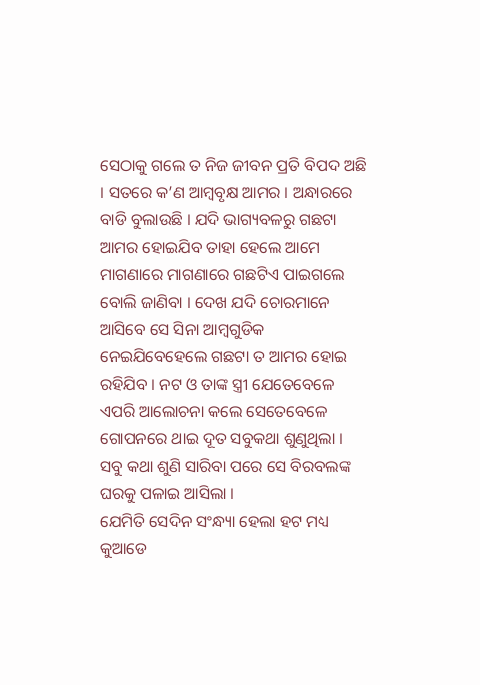ସେଠାକୁ ଗଲେ ତ ନିଜ ଜୀବନ ପ୍ରତି ବିପଦ ଅଛି । ସତରେ କ’ଣ ଆମ୍ବବୃକ୍ଷ ଆମର । ଅନ୍ଧାରରେ ବାଡି ବୁଲାଉଛି । ଯଦି ଭାଗ୍ୟବଳରୁ ଗଛଟା ଆମର ହୋଇଯିବ ତାହା ହେଲେ ଆମେ ମାଗଣାରେ ମାଗଣାରେ ଗଛଟିଏ ପାଇଗଲେ ବୋଲି ଜାଣିବା । ଦେଖ ଯଦି ଚୋରମାନେ ଆସିବେ ସେ ସିନା ଆମ୍ବଗୁଡିକ ନେଇଯିବେହେଲେ ଗଛଟା ତ ଆମର ହୋଇ ରହିଯିବ । ନଟ ଓ ତାଙ୍କ ସ୍ତ୍ରୀ ଯେତେବେଳେ ଏପରି ଆଲୋଚନା କଲେ ସେତେବେଳେ ଗୋପନରେ ଥାଇ ଦୂତ ସବୁକଥା ଶୁଣୁଥିଲା । ସବୁ କଥା ଶୁଣି ସାରିବା ପରେ ସେ ବିରବଲଙ୍କ ଘରକୁ ପଳାଇ ଆସିଲା ।
ଯେମିତି ସେଦିନ ସଂନ୍ଧ୍ୟା ହେଲା ହଟ ମଧ୍ୟ କୁଆଡେ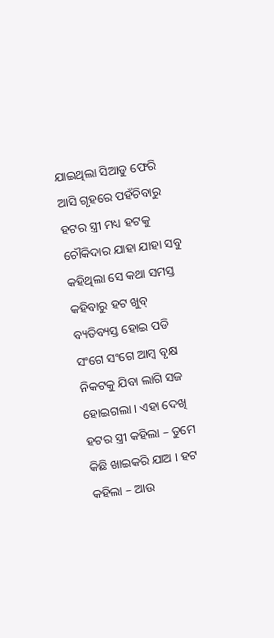ଯାଇଥିଲା ସିଆଡୁ ଫେରି ଆସି ଗୃହରେ ପହଁଚିବାରୁ ହଟର ସ୍ତ୍ରୀ ମଧ୍ୟ ହଟକୁ ଚୌକିଦାର ଯାହା ଯାହା ସବୁ କହିଥିଲା ସେ କଥା ସମସ୍ତ କହିବାରୁ ହଟ ଖୁବ୍ ବ୍ୟତିବ୍ୟସ୍ତ ହୋଇ ପଡି ସଂଗେ ସଂଗେ ଆମ୍ବ ବୃକ୍ଷ ନିକଟକୁ ଯିବା ଲାଗି ସଜ ହୋଇଗଲା । ଏହା ଦେଖି ହଟର ସ୍ତ୍ରୀ କହିଲା – ତୁମେ କିଛି ଖାଇକରି ଯାଅ । ହଟ କହିଲା – ଆଉ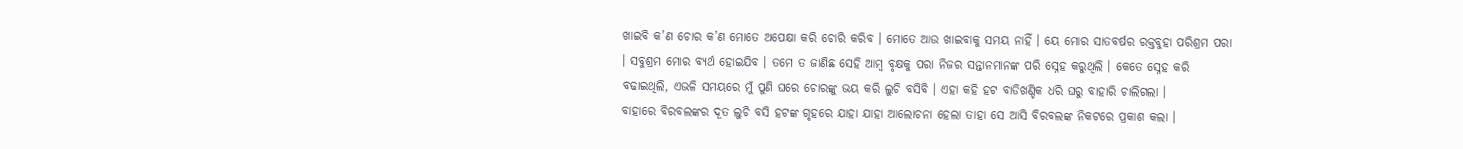ଖାଇବି କ’ଣ ଚୋର କ’ଣ ମୋତେ ଅପେକ୍ଷା କରି ଚୋରି କରିବ । ମୋତେ ଆଉ ଖାଇବାକୁ ସମୟ ନାହିଁ । ୟେ ମୋର ସାତବର୍ଷର ରକ୍ତବୁହା ପରିଶ୍ରମ ପରା । ସବୁଶ୍ରମ ମୋର ବ୍ୟର୍ଥ ହୋଇଯିବ । ତମେ ତ ଜାଣିଛ ସେହି ଆମ୍ବ ବୃକ୍ଷକୁ ପରା ନିଜର ସନ୍ତାନମାନଙ୍କ ପରି ସ୍ନେହ କରୁଥିଲି । କେତେ ସ୍ନେହ କରି ବଢାଇଥିଲି, ଏଭଳି ସମୟରେ ମୁଁ ପୁଣି ଘରେ ଚୋରଙ୍କୁ ଭୟ କରି ଲୁଚି ବସିବି । ଏହା କହି ହଟ ବାଡିଖଣ୍ଡିକ ଧରି ଘରୁ ବାହାରି ଚାଲିଗଲା ।
ବାହାରେ ବିରବଲଙ୍କର ଦୂତ ଲୁଚି ବସି ହଟଙ୍କ ଗୃହରେ ଯାହା ଯାହା ଆଲୋଚନା ହେଲା ତାହା ସେ ଆସି ବିରବଲଙ୍କ ନିକଟରେ ପ୍ରକାଶ କଲା ।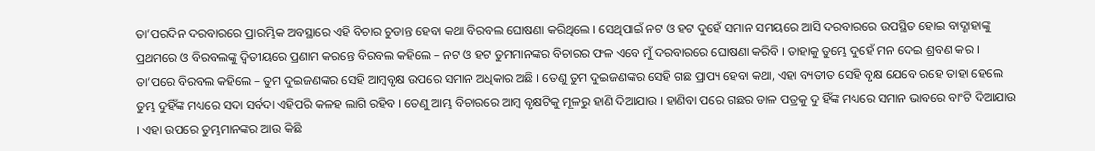ତା’ପରଦିନ ଦରବାରରେ ପ୍ରାରମ୍ଭିକ ଅବସ୍ଥାରେ ଏହି ବିଚାର ଚୁଡାନ୍ତ ହେବା କଥା ବିରବଲ ଘୋଷଣା କରିଥିଲେ । ସେଥିପାଇଁ ନଟ ଓ ହଟ ଦୁହେଁ ସମାନ ସମୟରେ ଆସି ଦରବାରରେ ଉପସ୍ଥିତ ହୋଇ ବାଦ୍ଶାହାଙ୍କୁ ପ୍ରଥମରେ ଓ ବିରବଲଙ୍କୁ ଦ୍ୱିତୀୟରେ ପ୍ରଣାମ କରନ୍ତେ ବିରବଲ କହିଲେ – ନଟ ଓ ହଟ ତୁମମାନଙ୍କର ବିଚାରର ଫଳ ଏବେ ମୁଁ ଦରବାରରେ ଘୋଷଣା କରିବି । ତାହାକୁ ତୁମ୍ଭେ ଦୁହେଁ ମନ ଦେଇ ଶ୍ରବଣ କର । ତା’ପରେ ବିରବଲ କହିଲେ – ତୁମ ଦୁଇଜଣଙ୍କର ସେହି ଆମ୍ବବୃକ୍ଷ ଉପରେ ସମାନ ଅଧିକାର ଅଛି । ତେଣୁ ତୁମ ଦୁଇଜଣଙ୍କର ସେହି ଗଛ ପ୍ରାପ୍ୟ ହେବା କଥା, ଏହା ବ୍ୟତୀତ ସେହି ବୃକ୍ଷ ଯେବେ ରହେ ତାହା ହେଲେ ତୁମ୍ଭ ଦୁହିଁଙ୍କ ମଧ୍ୟରେ ସଦା ସର୍ବଦା ଏହିପରି କଳହ ଲାଗି ରହିବ । ତେଣୁ ଆମ୍ଭ ବିଚାରରେ ଆମ୍ବ ବୃକ୍ଷଟିକୁ ମୂଳରୁ ହାଣି ଦିଆଯାଉ । ହାଣିବା ପରେ ଗଛର ଡାଳ ପତ୍ରକୁ ଦୁ ହିଁଙ୍କ ମଧ୍ୟରେ ସମାନ ଭାବରେ ବାଂଟି ଦିଆଯାଉ । ଏହା ଉପରେ ତୁମ୍ଭମାନଙ୍କର ଆଉ କିଛି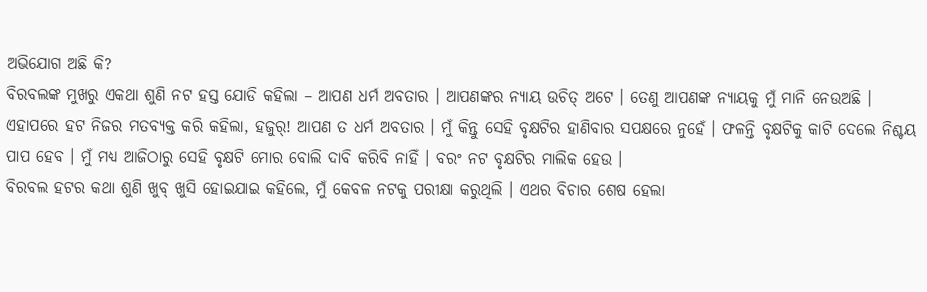ଅଭିଯୋଗ ଅଛି କି?
ବିରବଲଙ୍କ ମୁଖରୁ ଏକଥା ଶୁଣି ନଟ ହସ୍ତ ଯୋଡି କହିଲା – ଆପଣ ଧର୍ମ ଅବତାର । ଆପଣଙ୍କର ନ୍ୟାୟ ଉଚିତ୍ ଅଟେ । ତେଣୁ ଆପଣଙ୍କ ନ୍ୟାୟକୁ ମୁଁ ମାନି ନେଉଅଛି ।
ଏହାପରେ ହଟ ନିଜର ମତବ୍ୟକ୍ତ କରି କହିଲା, ହଜୁର୍! ଆପଣ ତ ଧର୍ମ ଅବତାର । ମୁଁ କିନ୍ତୁ ସେହି ବୃକ୍ଷଟିର ହାଣିବାର ସପକ୍ଷରେ ନୁହେଁ । ଫଳନ୍ତି ବୃକ୍ଷଟିକୁ କାଟି ଦେଲେ ନିଶ୍ଚୟ ପାପ ହେବ । ମୁଁ ମଧ୍ୟ ଆଜିଠାରୁ ସେହି ବୃକ୍ଷଟି ମୋର ବୋଲି ଦାବି କରିବି ନାହିଁ । ବରଂ ନଟ ବୃକ୍ଷଟିର ମାଲିକ ହେଉ ।
ବିରବଲ ହଟର କଥା ଶୁଣି ଖୁବ୍ ଖୁସି ହୋଇଯାଇ କହିଲେ, ମୁଁ କେବଳ ନଟକୁ ପରୀକ୍ଷା କରୁଥିଲି । ଏଥର ବିଚାର ଶେଷ ହେଲା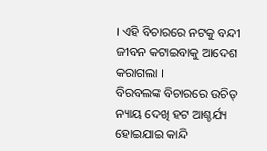। ଏହି ବିଚାରରେ ନଟକୁ ବନ୍ଦୀ ଜୀବନ କଟାଇବାକୁ ଆଦେଶ କରାଗଲା ।
ବିରବଲଙ୍କ ବିଚାରରେ ଉଚିତ୍ ନ୍ୟାୟ ଦେଖି ହଟ ଆଶ୍ଚର୍ଯ୍ୟ ହୋଇଯାଇ କାନ୍ଦି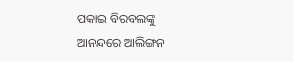ପକାଇ ବିରବଲଙ୍କୁ ଆନନ୍ଦରେ ଆଲିଙ୍ଗନ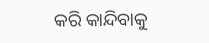କରି କାନ୍ଦିବାକୁ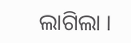ଲାଗିଲା ।